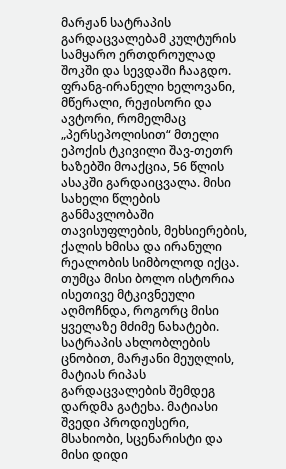მარჟან სატრაპის გარდაცვალებამ კულტურის სამყარო ერთდროულად შოკში და სევდაში ჩააგდო. ფრანგ-ირანელი ხელოვანი, მწერალი, რეჟისორი და ავტორი, რომელმაც „პერსეპოლისით“ მთელი ეპოქის ტკივილი შავ-თეთრ ხაზებში მოაქცია, 56 წლის ასაკში გარდაიცვალა. მისი სახელი წლების განმავლობაში თავისუფლების, მეხსიერების, ქალის ხმისა და ირანული რეალობის სიმბოლოდ იქცა. თუმცა მისი ბოლო ისტორია ისეთივე მტკივნეული აღმოჩნდა, როგორც მისი ყველაზე მძიმე ნახატები.
სატრაპის ახლობლების ცნობით, მარჟანი მეუღლის, მატიას რიპას გარდაცვალების შემდეგ დარდმა გატეხა. მატიასი შვედი პროდიუსერი, მსახიობი, სცენარისტი და მისი დიდი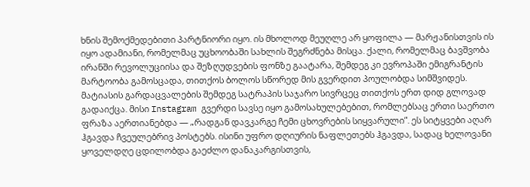ხნის შემოქმედებითი პარტნიორი იყო. ის მხოლოდ მეუღლე არ ყოფილა — მარჟანისთვის ის იყო ადამიანი, რომელმაც უცხოობაში სახლის შეგრძნება მისცა. ქალი, რომელმაც ბავშვობა ირანში რევოლუციისა და შეზღუდვების ფონზე გაატარა, შემდეგ კი ევროპაში ემიგრანტის მარტოობა გამოსცადა, თითქოს ბოლოს სწორედ მის გვერდით პოულობდა სიმშვიდეს.
მატიასის გარდაცვალების შემდეგ სატრაპის საჯარო სივრცეც თითქოს ერთ დიდ გლოვად გადაიქცა. მისი Instagram გვერდი სავსე იყო გამოსახულებებით, რომლებსაც ერთი საერთო ფრაზა აერთიანებდა — „რადგან დავკარგე ჩემი ცხოვრების სიყვარული“. ეს სიტყვები აღარ ჰგავდა ჩვეულებრივ პოსტებს. ისინი უფრო დღიურის ნაფლეთებს ჰგავდა, სადაც ხელოვანი ყოველდღე ცდილობდა გაეძლო დანაკარგისთვის,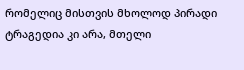რომელიც მისთვის მხოლოდ პირადი ტრაგედია კი არა, მთელი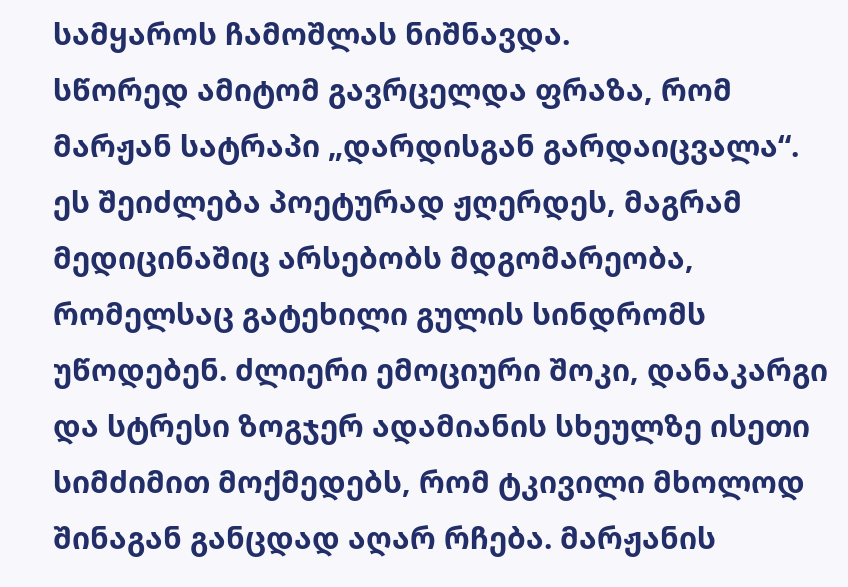სამყაროს ჩამოშლას ნიშნავდა.
სწორედ ამიტომ გავრცელდა ფრაზა, რომ მარჟან სატრაპი „დარდისგან გარდაიცვალა“. ეს შეიძლება პოეტურად ჟღერდეს, მაგრამ მედიცინაშიც არსებობს მდგომარეობა, რომელსაც გატეხილი გულის სინდრომს უწოდებენ. ძლიერი ემოციური შოკი, დანაკარგი და სტრესი ზოგჯერ ადამიანის სხეულზე ისეთი სიმძიმით მოქმედებს, რომ ტკივილი მხოლოდ შინაგან განცდად აღარ რჩება. მარჟანის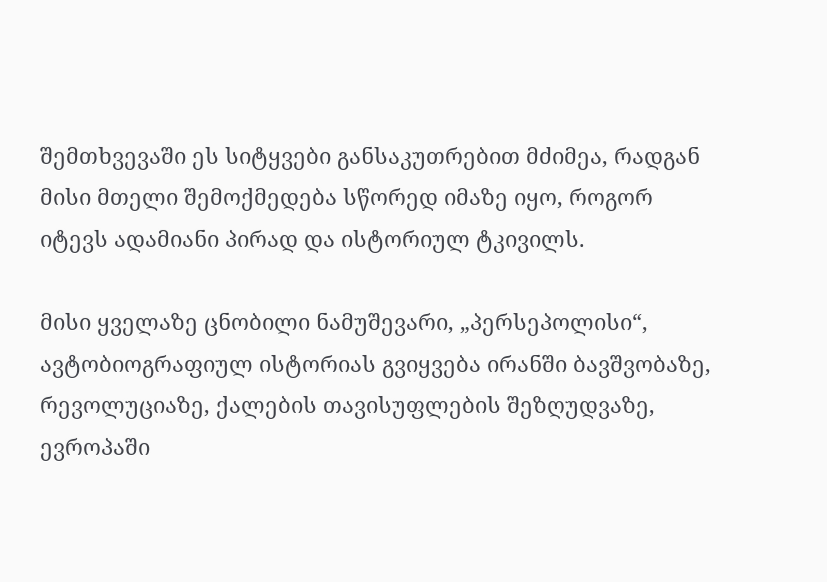შემთხვევაში ეს სიტყვები განსაკუთრებით მძიმეა, რადგან მისი მთელი შემოქმედება სწორედ იმაზე იყო, როგორ იტევს ადამიანი პირად და ისტორიულ ტკივილს.

მისი ყველაზე ცნობილი ნამუშევარი, „პერსეპოლისი“, ავტობიოგრაფიულ ისტორიას გვიყვება ირანში ბავშვობაზე, რევოლუციაზე, ქალების თავისუფლების შეზღუდვაზე, ევროპაში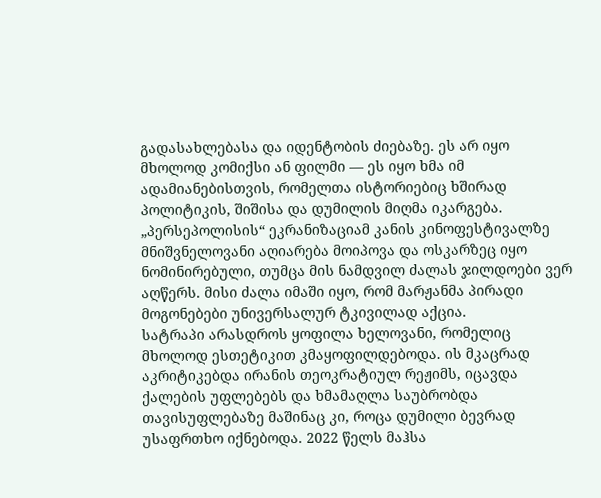გადასახლებასა და იდენტობის ძიებაზე. ეს არ იყო მხოლოდ კომიქსი ან ფილმი — ეს იყო ხმა იმ ადამიანებისთვის, რომელთა ისტორიებიც ხშირად პოლიტიკის, შიშისა და დუმილის მიღმა იკარგება. „პერსეპოლისის“ ეკრანიზაციამ კანის კინოფესტივალზე მნიშვნელოვანი აღიარება მოიპოვა და ოსკარზეც იყო ნომინირებული, თუმცა მის ნამდვილ ძალას ჯილდოები ვერ აღწერს. მისი ძალა იმაში იყო, რომ მარჟანმა პირადი მოგონებები უნივერსალურ ტკივილად აქცია.
სატრაპი არასდროს ყოფილა ხელოვანი, რომელიც მხოლოდ ესთეტიკით კმაყოფილდებოდა. ის მკაცრად აკრიტიკებდა ირანის თეოკრატიულ რეჟიმს, იცავდა ქალების უფლებებს და ხმამაღლა საუბრობდა თავისუფლებაზე მაშინაც კი, როცა დუმილი ბევრად უსაფრთხო იქნებოდა. 2022 წელს მაჰსა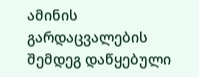ამინის გარდაცვალების შემდეგ დაწყებული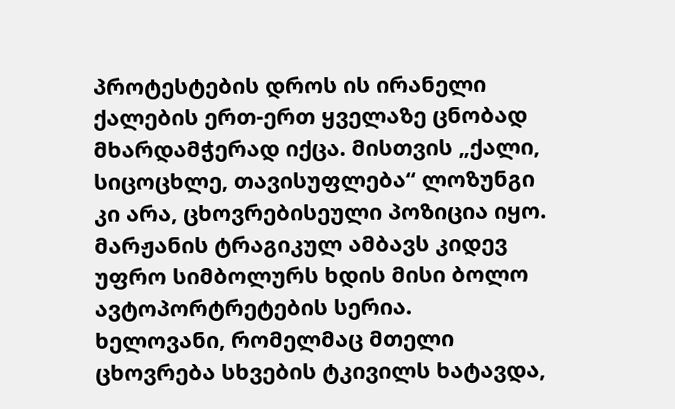პროტესტების დროს ის ირანელი ქალების ერთ-ერთ ყველაზე ცნობად მხარდამჭერად იქცა. მისთვის „ქალი, სიცოცხლე, თავისუფლება“ ლოზუნგი კი არა, ცხოვრებისეული პოზიცია იყო.
მარჟანის ტრაგიკულ ამბავს კიდევ უფრო სიმბოლურს ხდის მისი ბოლო ავტოპორტრეტების სერია. ხელოვანი, რომელმაც მთელი ცხოვრება სხვების ტკივილს ხატავდა,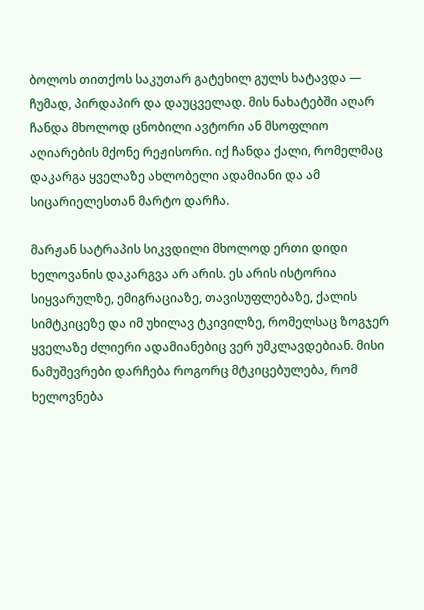ბოლოს თითქოს საკუთარ გატეხილ გულს ხატავდა — ჩუმად, პირდაპირ და დაუცველად. მის ნახატებში აღარ ჩანდა მხოლოდ ცნობილი ავტორი ან მსოფლიო აღიარების მქონე რეჟისორი. იქ ჩანდა ქალი, რომელმაც დაკარგა ყველაზე ახლობელი ადამიანი და ამ სიცარიელესთან მარტო დარჩა.

მარჟან სატრაპის სიკვდილი მხოლოდ ერთი დიდი ხელოვანის დაკარგვა არ არის. ეს არის ისტორია სიყვარულზე, ემიგრაციაზე, თავისუფლებაზე, ქალის სიმტკიცეზე და იმ უხილავ ტკივილზე, რომელსაც ზოგჯერ ყველაზე ძლიერი ადამიანებიც ვერ უმკლავდებიან. მისი ნამუშევრები დარჩება როგორც მტკიცებულება, რომ ხელოვნება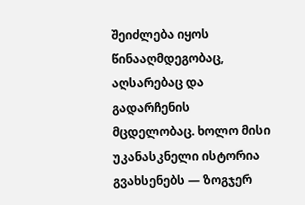შეიძლება იყოს წინააღმდეგობაც, აღსარებაც და გადარჩენის მცდელობაც. ხოლო მისი უკანასკნელი ისტორია გვახსენებს — ზოგჯერ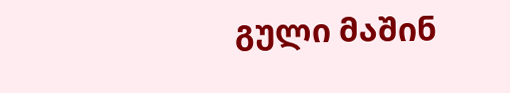გული მაშინ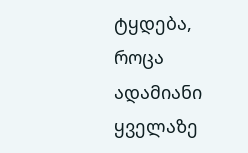ტყდება, როცა ადამიანი ყველაზე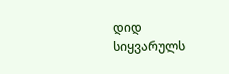დიდ სიყვარულს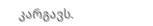კარგავს.